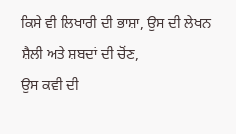ਕਿਸੇ ਵੀ ਲਿਖਾਰੀ ਦੀ ਭਾਸ਼ਾ, ਉਸ ਦੀ ਲੇਖਨ ਸ਼ੈਲੀ ਅਤੇ ਸ਼ਬਦਾਂ ਦੀ ਚੋਂਣ,
ਉਸ ਕਵੀ ਦੀ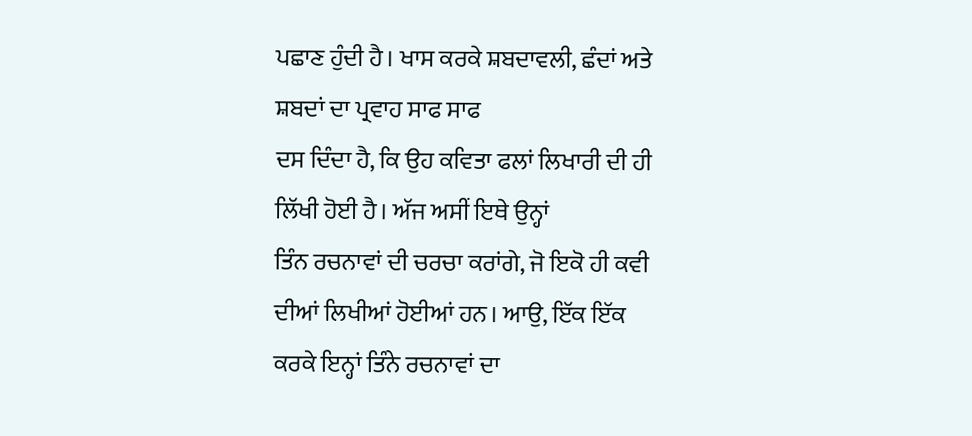ਪਛਾਣ ਹੁੰਦੀ ਹੈ। ਖਾਸ ਕਰਕੇ ਸ਼ਬਦਾਵਲੀ, ਛੰਦਾਂ ਅਤੇ ਸ਼ਬਦਾਂ ਦਾ ਪ੍ਰਵਾਹ ਸਾਫ ਸਾਫ
ਦਸ ਦਿੰਦਾ ਹੈ, ਕਿ ਉਹ ਕਵਿਤਾ ਫਲਾਂ ਲਿਖਾਰੀ ਦੀ ਹੀ ਲਿੱਖੀ ਹੋਈ ਹੈ। ਅੱਜ ਅਸੀਂ ਇਥੇ ਉਨ੍ਹਾਂ
ਤਿੰਨ ਰਚਨਾਵਾਂ ਦੀ ਚਰਚਾ ਕਰਾਂਗੇ, ਜੋ ਇਕੋ ਹੀ ਕਵੀ ਦੀਆਂ ਲਿਖੀਆਂ ਹੋਈਆਂ ਹਨ। ਆਉ, ਇੱਕ ਇੱਕ
ਕਰਕੇ ਇਨ੍ਹਾਂ ਤਿੰਨੇ ਰਚਨਾਵਾਂ ਦਾ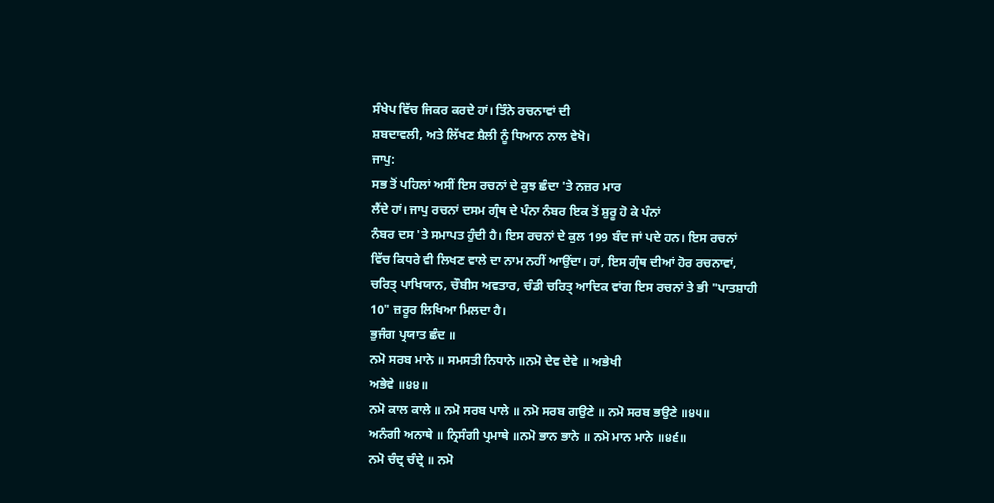ਸੰਖੇਪ ਵਿੱਚ ਜਿਕਰ ਕਰਦੇ ਹਾਂ। ਤਿੰਨੇ ਰਚਨਾਵਾਂ ਦੀ
ਸ਼ਬਦਾਵਲੀ, ਅਤੇ ਲਿੱਖਣ ਸ਼ੈਲੀ ਨੂੰ ਧਿਆਨ ਨਾਲ ਵੇਖੋ।
ਜਾਪੁ:
ਸਭ ਤੋਂ ਪਹਿਲਾਂ ਅਸੀਂ ਇਸ ਰਚਨਾਂ ਦੇ ਕੁਝ ਛੰਦਾ 'ਤੇ ਨਜ਼ਰ ਮਾਰ
ਲੈਂਦੇ ਹਾਂ। ਜਾਪੁ ਰਚਨਾਂ ਦਸਮ ਗ੍ਰੰਥ ਦੇ ਪੰਨਾ ਨੰਬਰ ਇਕ ਤੋਂ ਸ਼ੁਰੂ ਹੋ ਕੇ ਪੰਨਾਂ
ਨੰਬਰ ਦਸ 'ਤੇ ਸਮਾਪਤ ਹੁੰਦੀ ਹੈ। ਇਸ ਰਚਨਾਂ ਦੇ ਕੁਲ 199 ਬੰਦ ਜਾਂ ਪਦੇ ਹਨ। ਇਸ ਰਚਨਾਂ
ਵਿੱਚ ਕਿਧਰੇ ਵੀ ਲਿਖਣ ਵਾਲੇ ਦਾ ਨਾਮ ਨਹੀਂ ਆਉਂਦਾ। ਹਾਂ, ਇਸ ਗ੍ਰੰਥ ਦੀਆਂ ਹੋਰ ਰਚਨਾਵਾਂ,
ਚਰਿਤ੍ ਪਾਖਿਯਾਨ, ਚੌਬੀਸ ਅਵਤਾਰ, ਚੰਡੀ ਚਰਿਤ੍ ਆਦਿਕ ਵਾਂਗ ਇਸ ਰਚਨਾਂ ਤੇ ਭੀ "ਪਾਤਸ਼ਾਹੀ
10" ਜ਼ਰੂਰ ਲਿਖਿਆ ਮਿਲਦਾ ਹੈ।
ਭੁਜੰਗ ਪ੍ਰਯਾਤ ਛੰਦ ॥
ਨਮੋ ਸਰਬ ਮਾਨੇ ॥ ਸਮਸਤੀ ਨਿਧਾਨੇ ॥ਨਮੋ ਦੇਵ ਦੇਵੇ ॥ ਅਭੇਖੀ
ਅਭੇਵੇ ॥੪੪॥
ਨਮੋ ਕਾਲ ਕਾਲੇ ॥ ਨਮੋ ਸਰਬ ਪਾਲੇ ॥ ਨਮੋ ਸਰਬ ਗਉਣੇ ॥ ਨਮੋ ਸਰਬ ਭਉਣੇ ॥੪੫॥
ਅਨੰਗੀ ਅਨਾਥੇ ॥ ਨ੍ਰਿਸੰਗੀ ਪ੍ਰਮਾਥੇ ॥ਨਮੋ ਭਾਨ ਭਾਨੇ ॥ ਨਮੋ ਮਾਨ ਮਾਨੇ ॥੪੬॥
ਨਮੋ ਚੰਦ੍ਰ ਚੰਦ੍ਰੇ ॥ ਨਮੋ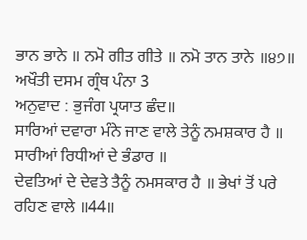ਭਾਨ ਭਾਨੇ ॥ ਨਮੋ ਗੀਤ ਗੀਤੇ ॥ ਨਮੋ ਤਾਨ ਤਾਨੇ ॥੪੭॥
ਅਖੌਤੀ ਦਸਮ ਗ੍ਰੰਥ ਪੰਨਾ 3
ਅਨੁਵਾਦ : ਭੁਜੰਗ ਪ੍ਰਯਾਤ ਛੰਦ॥
ਸਾਰਿਆਂ ਦਵਾਰਾ ਮੰਨੇ ਜਾਣ ਵਾਲੇ ਤੇਨੂੰ ਨਮਸ਼ਕਾਰ ਹੈ ॥ ਸਾਰੀਆਂ ਰਿਧੀਆਂ ਦੇ ਭੰਡਾਰ ॥
ਦੇਵਤਿਆਂ ਦੇ ਦੇਵਤੇ ਤੈਨੂੰ ਨਮਸਕਾਰ ਹੈ ॥ ਭੇਖਾਂ ਤੋਂ ਪਰੇ ਰਹਿਣ ਵਾਲੇ ॥44॥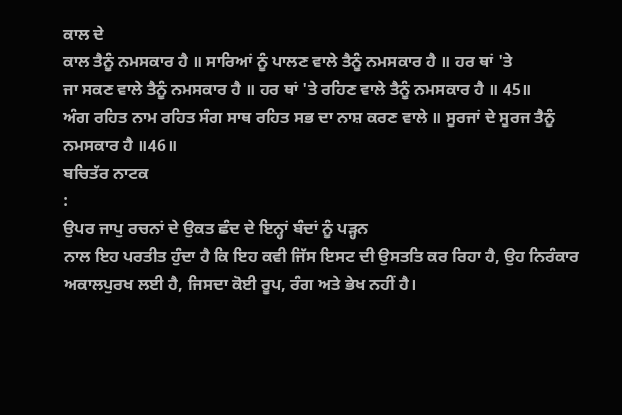ਕਾਲ ਦੇ
ਕਾਲ ਤੈਨੂੰ ਨਮਸਕਾਰ ਹੈ ॥ ਸਾਰਿਆਂ ਨੂੰ ਪਾਲਣ ਵਾਲੇ ਤੈਨੂੰ ਨਮਸਕਾਰ ਹੈ ॥ ਹਰ ਥਾਂ 'ਤੇ
ਜਾ ਸਕਣ ਵਾਲੇ ਤੈਨੂੰ ਨਮਸਕਾਰ ਹੈ ॥ ਹਰ ਥਾਂ 'ਤੇ ਰਹਿਣ ਵਾਲੇ ਤੈਨੂੰ ਨਮਸਕਾਰ ਹੈ ॥ 45॥
ਅੰਗ ਰਹਿਤ ਨਾਮ ਰਹਿਤ ਸੰਗ ਸਾਥ ਰਹਿਤ ਸਭ ਦਾ ਨਾਸ਼ ਕਰਣ ਵਾਲੇ ॥ ਸੂਰਜਾਂ ਦੇ ਸੂਰਜ ਤੈਨੂੰ
ਨਮਸਕਾਰ ਹੈ ॥46॥
ਬਚਿਤੱਰ ਨਾਟਕ
:
ਉਪਰ ਜਾਪੁ ਰਚਨਾਂ ਦੇ ਉਕਤ ਛੰਦ ਦੇ ਇਨ੍ਹਾਂ ਬੰਦਾਂ ਨੂੰ ਪੜ੍ਹਨ
ਨਾਲ ਇਹ ਪਰਤੀਤ ਹੁੰਦਾ ਹੈ ਕਿ ਇਹ ਕਵੀ ਜਿੱਸ ਇਸਟ ਦੀ ਉਸਤਤਿ ਕਰ ਰਿਹਾ ਹੈ, ਉਹ ਨਿਰੰਕਾਰ
ਅਕਾਲਪੁਰਖ ਲਈ ਹੈ, ਜਿਸਦਾ ਕੋਈ ਰੂਪ, ਰੰਗ ਅਤੇ ਭੇਖ ਨਹੀਂ ਹੈ।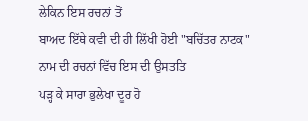ਲੇਕਿਨ ਇਸ ਰਚਨਾਂ ਤੋਂ
ਬਾਅਦ ਇੱਥੇ ਕਵੀ ਦੀ ਹੀ ਲਿੱਖੀ ਹੋਈ "ਬਚਿੱਤਰ ਨਾਟਕ" ਨਾਮ ਦੀ ਰਚਨਾਂ ਵਿੱਚ ਇਸ ਦੀ ਉਸਤਤਿ
ਪੜ੍ਹ ਕੇ ਸਾਰਾ ਭੁਲੇਖਾ ਦੂਰ ਹੋ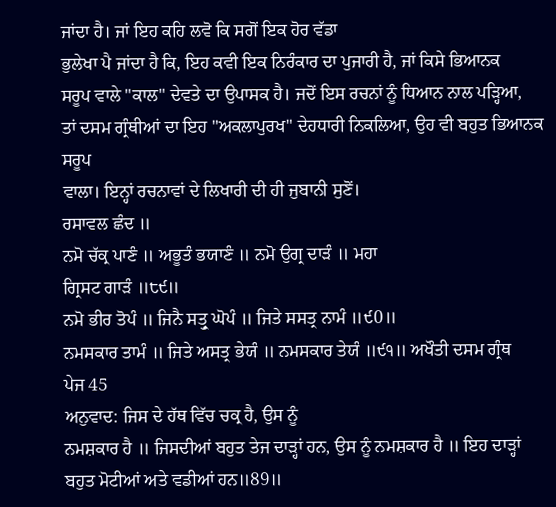ਜਾਂਦਾ ਹੈ। ਜਾਂ ਇਹ ਕਹਿ ਲਵੋ ਕਿ ਸਗੋਂ ਇਕ ਹੋਰ ਵੱਡਾ
ਭੁਲੇਖਾ ਪੈ ਜਾਂਦਾ ਹੈ ਕਿ, ਇਹ ਕਵੀ ਇਕ ਨਿਰੰਕਾਰ ਦਾ ਪੁਜਾਰੀ ਹੈ, ਜਾਂ ਕਿਸੇ ਭਿਆਨਕ
ਸਰੂਪ ਵਾਲੇ "ਕਾਲ" ਦੇਵਤੇ ਦਾ ਉਪਾਸਕ ਹੈ। ਜਦੋਂ ਇਸ ਰਚਨਾਂ ਨੂੰ ਧਿਆਨ ਨਾਲ ਪੜ੍ਹਿਆ,
ਤਾਂ ਦਸਮ ਗ੍ਰੰਥੀਆਂ ਦਾ ਇਹ "ਅਕਲਾਪੁਰਖ" ਦੇਹਧਾਰੀ ਨਿਕਲਿਆ, ਉਹ ਵੀ ਬਹੁਤ ਭਿਆਨਕ ਸਰੂਪ
ਵਾਲਾ। ਇਨ੍ਹਾਂ ਰਚਨਾਵਾਂ ਦੇ ਲਿਖਾਰੀ ਦੀ ਹੀ ਜੁਬਾਨੀ ਸੁਣੋਂ।
ਰਸਾਵਲ ਛੰਦ ॥
ਨਮੋ ਚੱਕ੍ਰ ਪਾਣੰ ॥ ਅਭੂਤੰ ਭਯਾਣੰ ॥ ਨਮੋ ਉਗ੍ਰ ਦਾੜੰ ॥ ਮਹਾ
ਗ੍ਰਿਸਟ ਗਾੜੰ ॥੮੯॥
ਨਮੋ ਭੀਰ ਤੋਪੰ ॥ ਜਿਨੈ ਸਤ੍ਰੁ ਘੋਪੰ ॥ ਜਿਤੇ ਸਸਤ੍ਰ ਨਾਮੰ ॥੯0॥
ਨਮਸਕਾਰ ਤਾਮੰ ॥ ਜਿਤੇ ਅਸਤ੍ਰ ਭੇਯੰ ॥ ਨਮਸਕਾਰ ਤੇਯੰ ॥੯੧॥ ਅਖੌਤੀ ਦਸਮ ਗ੍ਰੰਥ
ਪੇਜ 45
ਅਨੁਵਾਦ: ਜਿਸ ਦੇ ਹੱਥ ਵਿੱਚ ਚਕ੍ਰ ਹੈ, ਉਸ ਨੂੰ
ਨਮਸ਼ਕਾਰ ਹੈ ॥ ਜਿਸਦੀਆਂ ਬਹੁਤ ਤੇਜ ਦਾੜ੍ਹਾਂ ਹਨ, ਉਸ ਨੂੰ ਨਮਸ਼ਕਾਰ ਹੈ ॥ ਇਹ ਦਾੜ੍ਹਾਂ
ਬਹੁਤ ਮੋਟੀਆਂ ਅਤੇ ਵਡੀਆਂ ਹਨ॥89॥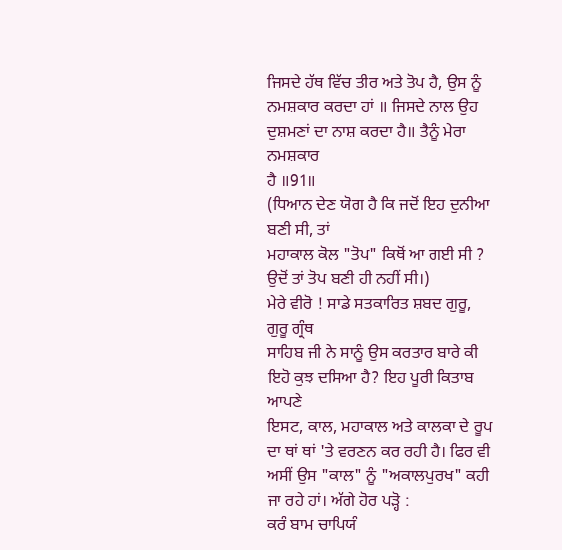ਜਿਸਦੇ ਹੱਥ ਵਿੱਚ ਤੀਰ ਅਤੇ ਤੋਪ ਹੈ, ਉਸ ਨੂੰ
ਨਮਸ਼ਕਾਰ ਕਰਦਾ ਹਾਂ ॥ ਜਿਸਦੇ ਨਾਲ ਉਹ ਦੁਸ਼ਮਣਾਂ ਦਾ ਨਾਸ਼ ਕਰਦਾ ਹੈ॥ ਤੈਨੂੰ ਮੇਰਾ ਨਮਸ਼ਕਾਰ
ਹੈ ॥91॥
(ਧਿਆਨ ਦੇਣ ਯੋਗ ਹੈ ਕਿ ਜਦੋਂ ਇਹ ਦੁਨੀਆ ਬਣੀ ਸੀ, ਤਾਂ
ਮਹਾਕਾਲ ਕੋਲ "ਤੋਪ" ਕਿਥੋਂ ਆ ਗਈ ਸੀ ? ਉਦੋਂ ਤਾਂ ਤੋਪ ਬਣੀ ਹੀ ਨਹੀਂ ਸੀ।)
ਮੇਰੇ ਵੀਰੋ ! ਸਾਡੇ ਸਤਕਾਰਿਤ ਸ਼ਬਦ ਗੁਰੂ, ਗੁਰੂ ਗ੍ਰੰਥ
ਸਾਹਿਬ ਜੀ ਨੇ ਸਾਨੂੰ ਉਸ ਕਰਤਾਰ ਬਾਰੇ ਕੀ ਇਹੋ ਕੁਝ ਦਸਿਆ ਹੈ? ਇਹ ਪੂਰੀ ਕਿਤਾਬ ਆਪਣੇ
ਇਸਟ, ਕਾਲ, ਮਹਾਕਾਲ ਅਤੇ ਕਾਲਕਾ ਦੇ ਰੂਪ ਦਾ ਥਾਂ ਥਾਂ 'ਤੇ ਵਰਣਨ ਕਰ ਰਹੀ ਹੈ। ਫਿਰ ਵੀ
ਅਸੀਂ ਉਸ "ਕਾਲ" ਨੂੰ "ਅਕਾਲਪੁਰਖ" ਕਹੀ ਜਾ ਰਹੇ ਹਾਂ। ਅੱਗੇ ਹੋਰ ਪੜ੍ਹੋ :
ਕਰੰ ਬਾਮ ਚਾਪਿਯੰ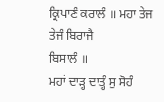ਕ੍ਰਿਪਾਣੰ ਕਰਾਲੰ ॥ ਮਹਾ ਤੇਜ ਤੇਜੰ ਬਿਰਾਜੈ
ਬਿਸਾਲੰ ॥
ਮਹਾਂ ਦਾੜ੍ਹ ਦਾਤ੍ਹੰ ਸੁ ਸੋਹੰ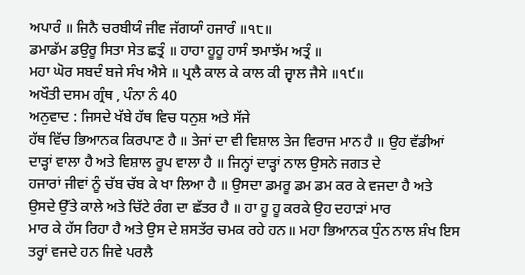ਅਪਾਰੰ ॥ ਜਿਨੈ ਚਰਬੀਯੰ ਜੀਵ ਜੱਗਯਾੰ ਹਜਾਰੰ ॥੧੮॥
ਡਮਾਡੱਮ ਡਉਰੂ ਸਿਤਾ ਸੇਤ ਛਤ੍ਰੰ ॥ ਹਾਹਾ ਹੂਹੂ ਹਾਸੰ ਝਮਾਝੱਮ ਅਤ੍ਰੰ ॥
ਮਹਾ ਘੋਰ ਸਬਦੰ ਬਜੇ ਸੰਖ ਐਸੇ ॥ ਪ੍ਰਲੈ ਕਾਲ ਕੇ ਕਾਲ ਕੀ ਜ੍ਵਾਲ ਜੈਸੇ ॥੧੯॥
ਅਖੌਤੀ ਦਸਮ ਗ੍ਰੰਥ , ਪੰਨਾ ਨੰ 40
ਅਨੁਵਾਦ : ਜਿਸਦੇ ਖੱਬੇ ਹੱਥ ਵਿਚ ਧਨੁਸ਼ ਅਤੇ ਸੱਜੇ
ਹੱਥ ਵਿੱਚ ਭਿਆਨਕ ਕਿਰਪਾਣ ਹੈ ॥ ਤੇਜਾਂ ਦਾ ਵੀ ਵਿਸ਼ਾਲ ਤੇਜ ਵਿਰਾਜ ਮਾਨ ਹੈ ॥ ਉਹ ਵੱਡੀਆਂ
ਦਾੜ੍ਹਾਂ ਵਾਲਾ ਹੈ ਅਤੇ ਵਿਸ਼ਾਲ ਰੂਪ ਵਾਲਾ ਹੈ ॥ ਜਿਨ੍ਹਾਂ ਦਾੜ੍ਹਾਂ ਨਾਲ ਉਸਨੇ ਜਗਤ ਦੇ
ਹਜਾਰਾਂ ਜੀਵਾਂ ਨੂੰ ਚੱਬ ਚੱਬ ਕੇ ਖਾ ਲਿਆ ਹੈ ॥ ਉਸਦਾ ਡਮਰੂ ਡਮ ਡਮ ਕਰ ਕੇ ਵਜਦਾ ਹੈ ਅਤੇ
ਉਸਦੇ ਉੱਤੇ ਕਾਲੇ ਅਤੇ ਚਿੱਟੇ ਰੰਗ ਦਾ ਛੱਤਰ ਹੈ ॥ ਹਾ ਹੂ ਹੂ ਕਰਕੇ ਉਹ ਦਹਾੜਾਂ ਮਾਰ
ਮਾਰ ਕੇ ਹੱਸ ਰਿਹਾ ਹੈ ਅਤੇ ਉਸ ਦੇ ਸ਼ਸਤੱਰ ਚਮਕ ਰਹੇ ਹਨ॥ ਮਹਾ ਭਿਆਨਕ ਧੁੰਨ ਨਾਲ ਸ਼ੰਖ ਇਸ
ਤਰ੍ਹਾਂ ਵਜਦੇ ਹਨ ਜਿਵੇ ਪਰਲੈ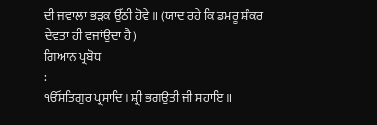ਦੀ ਜਵਾਲਾ ਭੜਕ ਉੱਠੀ ਹੋਵੇ ॥ (ਯਾਦ ਰਹੇ ਕਿ ਡਮਰੂ ਸ਼ੰਕਰ
ਦੇਵਤਾ ਹੀ ਵਜਾਂਉਦਾ ਹੈ)
ਗਿਆਨ ਪ੍ਰਬੋਧ
:
ੴਸਤਿਗੁਰ ਪ੍ਰਸਾਦਿ। ਸ਼੍ਰੀ ਭਗਉਤੀ ਜੀ ਸਹਾਇ ॥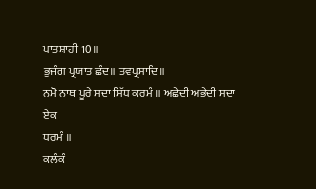ਪਾਤਸ਼ਾਹੀ 10॥
ਭੁਜੰਗ ਪ੍ਰਯਾਤ ਛੰਦ॥ ਤਵਪ੍ਰਸਾਦਿ॥
ਨਮੋ ਨਾਥ ਪੂਰੇ ਸਦਾ ਸਿੱਧ ਕਰਮੰ ॥ ਅਛੇਦੀ ਅਭੇਦੀ ਸਦਾ ਏਕ
ਧਰਮੰ ॥
ਕਲੰਕੰ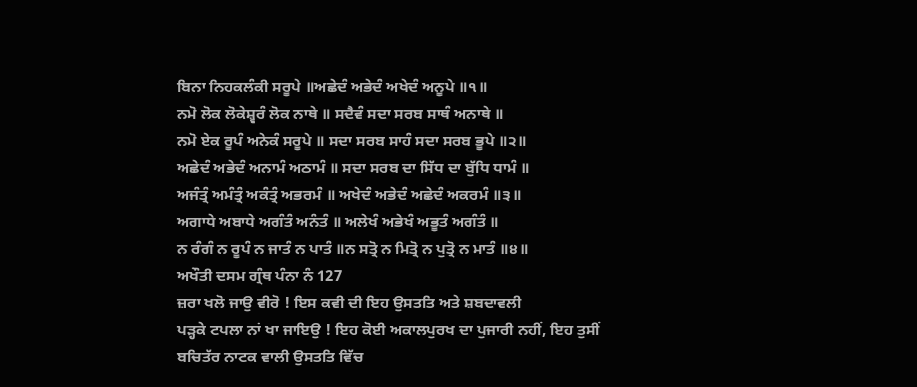ਬਿਨਾ ਨਿਹਕਲੰਕੀ ਸਰੂਪੇ ॥ਅਛੇਦੰ ਅਭੇਦੰ ਅਖੇਦੰ ਅਨੂਪੇ ॥੧॥
ਨਮੋ ਲੋਕ ਲੋਕੇਸ਼੍ਵਰੰ ਲੋਕ ਨਾਥੇ ॥ ਸਦੈਵੰ ਸਦਾ ਸਰਬ ਸਾਥੰ ਅਨਾਥੇ ॥
ਨਮੋ ਏਕ ਰੂਪੰ ਅਨੇਕੰ ਸਰੂਪੇ ॥ ਸਦਾ ਸਰਬ ਸਾਹੰ ਸਦਾ ਸਰਬ ਭੂਪੇ ॥੨॥
ਅਛੇਦੰ ਅਭੇਦੰ ਅਨਾਮੰ ਅਠਾਮੰ ॥ ਸਦਾ ਸਰਬ ਦਾ ਸਿੱਧ ਦਾ ਬੁੱਧਿ ਧਾਮੰ ॥
ਅਜੰਤ੍ਰੰ ਅਮੰਤ੍ਰੰ ਅਕੰਤ੍ਰੰ ਅਭਰਮੰ ॥ ਅਖੇਦੰ ਅਭੇਦੰ ਅਛੇਦੰ ਅਕਰਮੰ ॥੩॥
ਅਗਾਧੇ ਅਬਾਧੇ ਅਗੰਤੰ ਅਨੰਤੰ ॥ ਅਲੇਖੰ ਅਭੇਖੰ ਅਭੂਤੰ ਅਗੰਤੰ ॥
ਨ ਰੰਗੰ ਨ ਰੂਪੰ ਨ ਜਾਤੰ ਨ ਪਾਤੰ ॥ਨ ਸਤ੍ਰੋ ਨ ਮਿਤ੍ਰੋ ਨ ਪੁਤ੍ਰੋ ਨ ਮਾਤੰ ॥੪॥
ਅਖੌਤੀ ਦਸਮ ਗ੍ਰੰਥ ਪੰਨਾ ਨੰ 127
ਜ਼ਰਾ ਖਲੋ ਜਾਉ ਵੀਰੋ ! ਇਸ ਕਵੀ ਦੀ ਇਹ ਉਸਤਤਿ ਅਤੇ ਸ਼ਬਦਾਵਲੀ
ਪੜ੍ਹਕੇ ਟਪਲਾ ਨਾਂ ਖਾ ਜਾਇਉ ! ਇਹ ਕੋਈ ਅਕਾਲਪੁਰਖ ਦਾ ਪੁਜਾਰੀ ਨਹੀਂ, ਇਹ ਤੁਸੀਂ
ਬਚਿਤੱਰ ਨਾਟਕ ਵਾਲੀ ਉਸਤਤਿ ਵਿੱਚ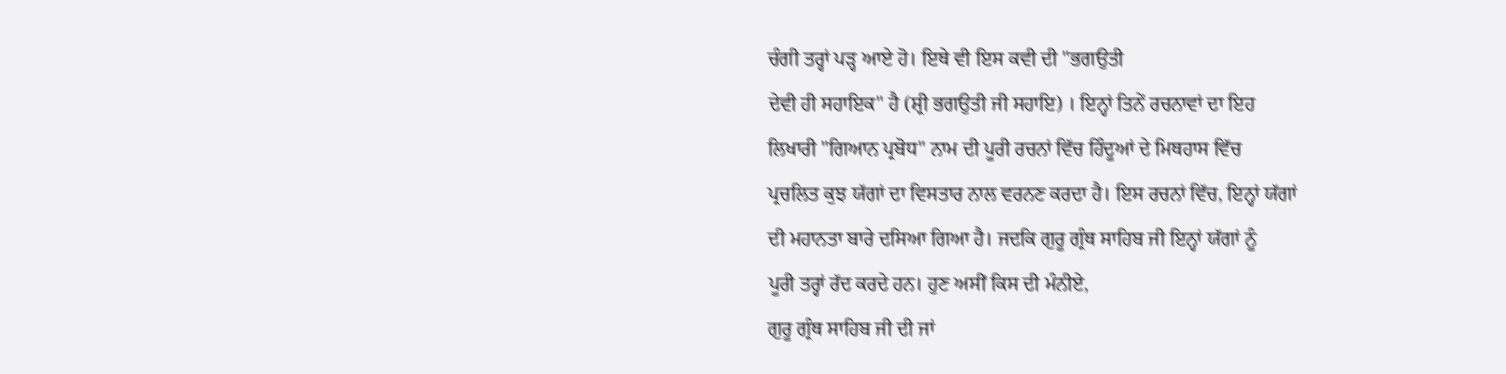ਚੰਗੀ ਤਰ੍ਹਾਂ ਪੜ੍ਹ ਆਏ ਹੋ। ਇਥੇ ਵੀ ਇਸ ਕਵੀ ਦੀ "ਭਗਉਤੀ
ਦੇਵੀ ਹੀ ਸਹਾਇਕ" ਹੈ (ਸ਼੍ਰੀ ਭਗਉਤੀ ਜੀ ਸਹਾਇ) । ਇਨ੍ਹਾਂ ਤਿਨੇਂ ਰਚਨਾਵਾਂ ਦਾ ਇਹ
ਲਿਖਾਰੀ "ਗਿਆਨ ਪ੍ਰਬੋਧ" ਨਾਮ ਦੀ ਪੂਰੀ ਰਚਨਾਂ ਵਿੱਚ ਹਿੰਦੂਆਂ ਦੇ ਮਿਥਹਾਸ ਵਿੱਚ
ਪ੍ਰਚਲਿਤ ਕੁਝ ਯੱਗਾਂ ਦਾ ਵਿਸਤਾਰ ਨਾਲ ਵਰਨਣ ਕਰਦਾ ਹੈ। ਇਸ ਰਚਨਾਂ ਵਿੱਚ, ਇਨ੍ਹਾਂ ਯੱਗਾਂ
ਦੀ ਮਹਾਨਤਾ ਬਾਰੇ ਦਸਿਆ ਗਿਆ ਹੈ। ਜਦਕਿ ਗੁਰੂ ਗ੍ਰੰਥ ਸਾਹਿਬ ਜੀ ਇਨ੍ਹਾਂ ਯੱਗਾਂ ਨੂੰ
ਪੂਰੀ ਤਰ੍ਹਾਂ ਰੱਦ ਕਰਦੇ ਹਨ। ਹੁਣ ਅਸੀਂ ਕਿਸ ਦੀ ਮੰਨੀਏ,
ਗੁਰੂ ਗ੍ਰੰਥ ਸਾਹਿਬ ਜੀ ਦੀ ਜਾਂ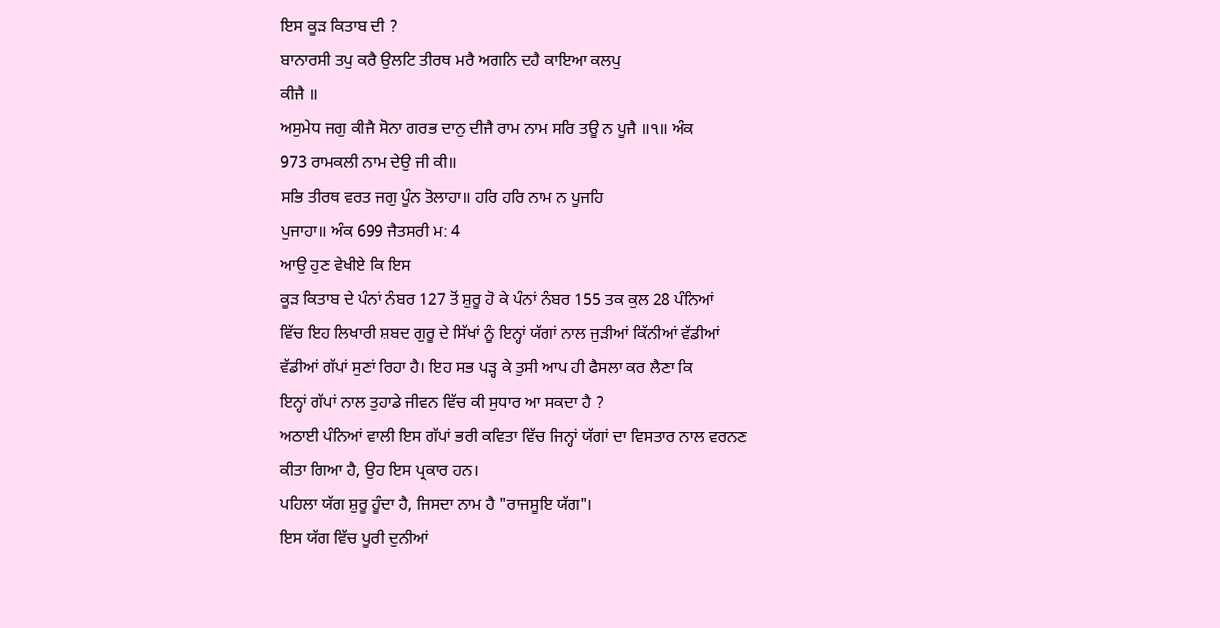ਇਸ ਕੂੜ ਕਿਤਾਬ ਦੀ ?
ਬਾਨਾਰਸੀ ਤਪੁ ਕਰੈ ਉਲਟਿ ਤੀਰਥ ਮਰੈ ਅਗਨਿ ਦਹੈ ਕਾਇਆ ਕਲਪੁ
ਕੀਜੈ ॥
ਅਸੁਮੇਧ ਜਗੁ ਕੀਜੈ ਸੋਨਾ ਗਰਭ ਦਾਨੁ ਦੀਜੈ ਰਾਮ ਨਾਮ ਸਰਿ ਤਊ ਨ ਪੂਜੈ ॥੧॥ ਅੰਕ
973 ਰਾਮਕਲੀ ਨਾਮ ਦੇਉ ਜੀ ਕੀ॥
ਸਭਿ ਤੀਰਥ ਵਰਤ ਜਗੁ ਪੂੰਨ ਤੋਲਾਹਾ॥ ਹਰਿ ਹਰਿ ਨਾਮ ਨ ਪੂਜਹਿ
ਪੁਜਾਹਾ॥ ਅੰਕ 699 ਜੈਤਸਰੀ ਮ: 4
ਆਉ ਹੁਣ ਵੇਖੀਏ ਕਿ ਇਸ
ਕੂੜ ਕਿਤਾਬ ਦੇ ਪੰਨਾਂ ਨੰਬਰ 127 ਤੋਂ ਸ਼ੁਰੂ ਹੋ ਕੇ ਪੰਨਾਂ ਨੰਬਰ 155 ਤਕ ਕੁਲ 28 ਪੰਨਿਆਂ
ਵਿੱਚ ਇਹ ਲਿਖਾਰੀ ਸ਼ਬਦ ਗੁਰੂ ਦੇ ਸਿੱਖਾਂ ਨੂੰ ਇਨ੍ਹਾਂ ਯੱਗਾਂ ਨਾਲ ਜੁੜੀਆਂ ਕਿੱਨੀਆਂ ਵੱਡੀਆਂ
ਵੱਡੀਆਂ ਗੱਪਾਂ ਸੁਣਾਂ ਰਿਹਾ ਹੈ। ਇਹ ਸਭ ਪੜ੍ਹ ਕੇ ਤੁਸੀ ਆਪ ਹੀ ਫੈਸਲਾ ਕਰ ਲੈਣਾ ਕਿ
ਇਨ੍ਹਾਂ ਗੱਪਾਂ ਨਾਲ ਤੁਹਾਡੇ ਜੀਵਨ ਵਿੱਚ ਕੀ ਸੁਧਾਰ ਆ ਸਕਦਾ ਹੈ ?
ਅਠਾਈ ਪੰਨਿਆਂ ਵਾਲੀ ਇਸ ਗੱਪਾਂ ਭਰੀ ਕਵਿਤਾ ਵਿੱਚ ਜਿਨ੍ਹਾਂ ਯੱਗਾਂ ਦਾ ਵਿਸਤਾਰ ਨਾਲ ਵਰਨਣ
ਕੀਤਾ ਗਿਆ ਹੈ, ਉਹ ਇਸ ਪ੍ਰਕਾਰ ਹਨ।
ਪਹਿਲਾ ਯੱਗ ਸ਼ੁਰੂ ਹੂੰਦਾ ਹੈ, ਜਿਸਦਾ ਨਾਮ ਹੈ "ਰਾਜਸੂਇ ਯੱਗ"।
ਇਸ ਯੱਗ ਵਿੱਚ ਪੂਰੀ ਦੁਨੀਆਂ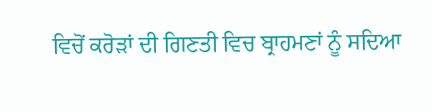ਵਿਚੋਂ ਕਰੋੜਾਂ ਦੀ ਗਿਣਤੀ ਵਿਚ ਬ੍ਰਾਹਮਣਾਂ ਨੂੰ ਸਦਿਆ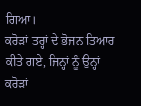ਗਿਆ।
ਕਰੋੜਾਂ ਤਰ੍ਹਾਂ ਦੇ ਭੋਜਨ ਤਿਆਰ ਕੀਤੇ ਗਏ, ਜਿਨ੍ਹਾਂ ਨੂੰ ਉਨ੍ਹਾਂ ਕਰੋੜਾਂ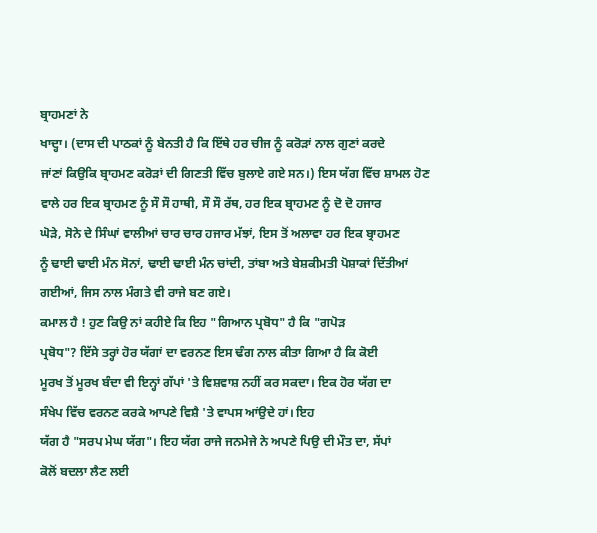ਬ੍ਰਾਹਮਣਾਂ ਨੇ
ਖਾਦ੍ਹਾ। (ਦਾਸ ਦੀ ਪਾਠਕਾਂ ਨੂੰ ਬੇਨਤੀ ਹੈ ਕਿ ਇੱਥੇ ਹਰ ਚੀਜ ਨੂੰ ਕਰੋੜਾਂ ਨਾਲ ਗੁਣਾਂ ਕਰਦੇ
ਜਾਂਣਾਂ ਕਿਉਕਿ ਬ੍ਰਾਹਮਣ ਕਰੋੜਾਂ ਦੀ ਗਿਣਤੀ ਵਿੱਚ ਬੁਲਾਏ ਗਏ ਸਨ।) ਇਸ ਯੱਗ ਵਿੱਚ ਸ਼ਾਮਲ ਹੋਣ
ਵਾਲੇ ਹਰ ਇਕ ਬ੍ਰਾਹਮਣ ਨੂੰ ਸੌ ਸੌ ਹਾਥੀ, ਸੌ ਸੌ ਰੱਥ, ਹਰ ਇਕ ਬ੍ਰਾਹਮਣ ਨੂੰ ਦੋ ਦੋ ਹਜਾਰ
ਘੋੜੇ, ਸੋਨੇ ਦੇ ਸਿੰਘਾਂ ਵਾਲੀਆਂ ਚਾਰ ਚਾਰ ਹਜਾਰ ਮੱਝਾਂ, ਇਸ ਤੋਂ ਅਲਾਵਾ ਹਰ ਇਕ ਬ੍ਰਾਹਮਣ
ਨੂੰ ਢਾਈ ਢਾਈ ਮੰਨ ਸੋਨਾਂ, ਢਾਈ ਢਾਈ ਮੰਨ ਚਾਂਦੀ, ਤਾਂਬਾ ਅਤੇ ਬੇਸ਼ਕੀਮਤੀ ਪੋਸ਼ਾਕਾਂ ਦਿੱਤੀਆਂ
ਗਈਆਂ, ਜਿਸ ਨਾਲ ਮੰਗਤੇ ਵੀ ਰਾਜੇ ਬਣ ਗਏ।
ਕਮਾਲ ਹੈ ! ਹੁਣ ਕਿਉ ਨਾਂ ਕਹੀਏ ਕਿ ਇਹ "ਗਿਆਨ ਪ੍ਰਬੋਧ" ਹੈ ਕਿ "ਗਪੋੜ
ਪ੍ਰਬੋਧ"? ਇੱਸੇ ਤਰ੍ਹਾਂ ਹੋਰ ਯੱਗਾਂ ਦਾ ਵਰਨਣ ਇਸ ਢੰਗ ਨਾਲ ਕੀਤਾ ਗਿਆ ਹੈ ਕਿ ਕੋਈ
ਮੂਰਖ ਤੋਂ ਮੂਰਖ ਬੰਦਾ ਵੀ ਇਨ੍ਹਾਂ ਗੱਪਾਂ 'ਤੇ ਵਿਸ਼ਵਾਸ਼ ਨਹੀਂ ਕਰ ਸਕਦਾ। ਇਕ ਹੋਰ ਯੱਗ ਦਾ
ਸੰਖੇਪ ਵਿੱਚ ਵਰਨਣ ਕਰਕੇ ਆਪਣੇ ਵਿਸ਼ੈ 'ਤੇ ਵਾਪਸ ਆਂਉਦੇ ਹਾਂ। ਇਹ
ਯੱਗ ਹੈ "ਸਰਪ ਮੇਘ ਯੱਗ"। ਇਹ ਯੱਗ ਰਾਜੇ ਜਨਮੇਜੇ ਨੇ ਅਪਣੇ ਪਿਉ ਦੀ ਮੌਤ ਦਾ, ਸੱਪਾਂ
ਕੋਲੋਂ ਬਦਲਾ ਲੈਣ ਲਈ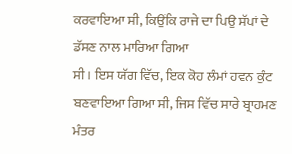ਕਰਵਾਇਆ ਸੀ, ਕਿਉਂਕਿ ਰਾਜੇ ਦਾ ਪਿਉ ਸੱਪਾਂ ਦੇ ਡੱਸਣ ਨਾਲ ਮਾਰਿਆ ਗਿਆ
ਸੀ। ਇਸ ਯੱਗ ਵਿੱਚ, ਇਕ ਕੋਹ ਲੰਮਾਂ ਹਵਨ ਕੁੰਟ ਬਣਵਾਇਆ ਗਿਆ ਸੀ, ਜਿਸ ਵਿੱਚ ਸਾਰੇ ਬ੍ਰਾਹਮਣ
ਮੰਤਰ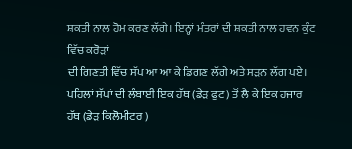ਸ਼ਕਤੀ ਨਾਲ ਹੋਮ ਕਰਣ ਲੱਗੇ। ਇਨ੍ਹਾਂ ਮੰਤਰਾਂ ਦੀ ਸ਼ਕਤੀ ਨਾਲ ਹਵਨ ਕੁੰਟ ਵਿੱਚ ਕਰੋੜਾਂ
ਦੀ ਗਿਣਤੀ ਵਿੱਚ ਸੱਪ ਆ ਆ ਕੇ ਡਿਗਣ ਲੱਗੇ ਅਤੇ ਸੜਨ ਲੱਗ ਪਏ।
ਪਹਿਲਾਂ ਸੱਪਾਂ ਦੀ ਲੰਬਾਈ ਇਕ ਹੱਥ (ਡੇੜ ਫੁਟ) ਤੋਂ ਲੈ ਕੇ ਇਕ ਹਜਾਰ ਹੱਥ (ਡੇੜ ਕਿਲੋਮੀਟਰ )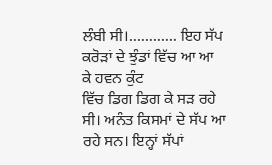ਲੰਬੀ ਸੀ।............ ਇਹ ਸੱਪ ਕਰੋੜਾਂ ਦੇ ਝੁੰਡਾਂ ਵਿੱਚ ਆ ਆ ਕੇ ਹਵਨ ਕੁੰਟ
ਵਿੱਚ ਡਿਗ ਡਿਗ ਕੇ ਸੜ ਰਹੇ ਸੀ। ਅਨੰਤ ਕਿਸਮਾਂ ਦੇ ਸੱਪ ਆ ਰਹੇ ਸਨ। ਇਨ੍ਹਾਂ ਸੱਪਾਂ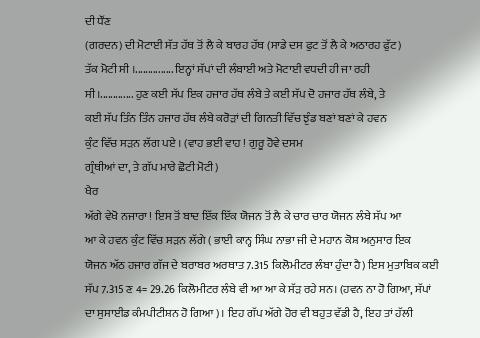ਦੀ ਧੌਂਣ
(ਗਰਦਨ) ਦੀ ਮੋਟਾਈ ਸੱਤ ਹੱਥ ਤੋਂ ਲੈ ਕੇ ਬਾਰਹ ਹੱਥ (ਸਾਡੇ ਦਸ ਫੁਟ ਤੋਂ ਲੈ ਕੇ ਅਠਾਰਹ ਫੁੱਟ)
ਤੱਕ ਮੋਟੀ ਸੀ ।............... ਇਨ੍ਹਾਂ ਸੱਪਾਂ ਦੀ ਲੰਬਾਈ ਅਤੇ ਮੋਟਾਈ ਵਧਦੀ ਹੀ ਜਾ ਰਹੀ
ਸੀ।............. ਹੁਣ ਕਈ ਸੱਪ ਇਕ ਹਜਾਰ ਹੱਥ ਲੰਬੇ ਤੇ ਕਈ ਸੱਪ ਦੋ ਹਜਾਰ ਹੱਥ ਲੰਬੇ, ਤੇ
ਕਈ ਸੱਪ ਤਿੰਨ ਤਿੰਨ ਹਜਾਰ ਹੱਥ ਲੰਬੇ ਕਰੋੜਾਂ ਦੀ ਗਿਨਤੀ ਵਿੱਚ ਝੁੰਡ ਬਣਾਂ ਬਣਾਂ ਕੇ ਹਵਨ
ਕੁੰਟ ਵਿੱਚ ਸੜਨ ਲੱਗ ਪਏ । (ਵਾਹ ਭਈ ਵਾਹ ! ਗੁਰੂ ਹੋਵੇ ਦਸਮ
ਗ੍ਰੰਥੀਆਂ ਦਾ, ਤੇ ਗੱਪ ਮਾਰੇ ਛੋਟੀ ਮੋਟੀ)
ਖੈਰ
ਅੱਗੇ ਵੇਖੋ ਨਜਾਰਾ ! ਇਸ ਤੋਂ ਬਾਦ ਇੱਕ ਇੱਕ ਯੋਜਨ ਤੋਂ ਲੈ ਕੇ ਚਾਰ ਚਾਰ ਯੋਜਨ ਲੰਬੇ ਸੱਪ ਆ
ਆ ਕੇ ਹਵਨ ਕੁੰਟ ਵਿੱਚ ਸੜਨ ਲੱਗੇ ( ਭਾਈ ਕਾਨ੍ਹ ਸਿੰਘ ਨਾਭਾ ਜੀ ਦੇ ਮਹਾਨ ਕੋਸ਼ ਅਨੁਸਾਰ ਇਕ
ਯੋਜਨ ਅੱਠ ਹਜਾਰ ਗੱਜ ਦੇ ਬਰਾਬਰ ਅਰਥਾਤ 7.315 ਕਿਲੋਮੀਟਰ ਲੰਬਾ ਹੁੰਦਾ ਹੈ) ਇਸ ਮੁਤਾਬਿਕ ਕਈ
ਸੱਪ 7.315 ਣ 4= 29.26 ਕਿਲੋਮੀਟਰ ਲੰਬੇ ਵੀ ਆ ਆ ਕੇ ਸੱੜ ਰਹੇ ਸਨ। (ਹਵਨ ਨਾ ਹੋ ਗਿਆ, ਸੱਪਾਂ
ਦਾ ਸੁਸਾਈਡ ਕੰਮਪੀਟੀਸ਼ਨ ਹੋ ਗਿਆ)। ਇਹ ਗੱਪ ਅੱਗੇ ਹੋਰ ਵੀ ਬਹੁਤ ਵੱਡੀ ਹੈ, ਇਹ ਤਾਂ ਹੱਲੀ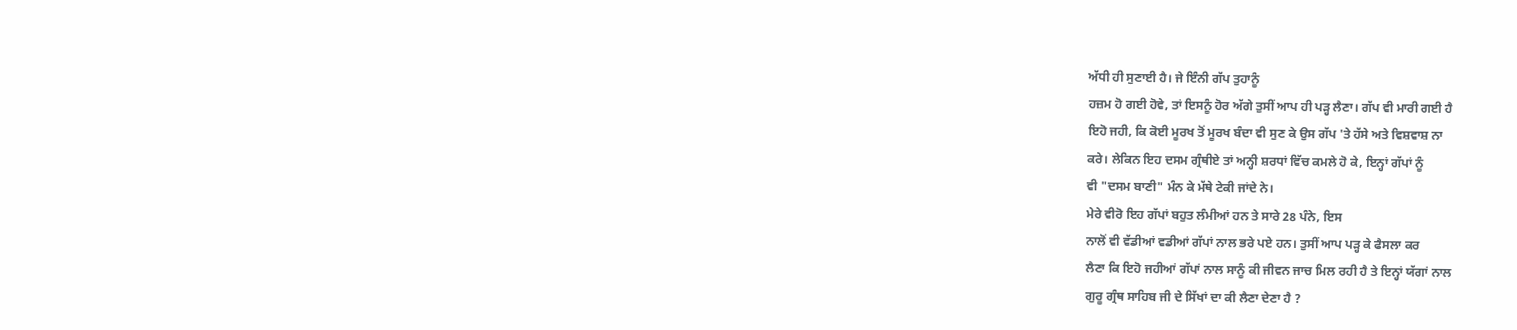ਅੱਧੀ ਹੀ ਸੁਣਾਈ ਹੈ। ਜੇ ਇੰਨੀ ਗੱਪ ਤੁਹਾਨੂੰ
ਹਜ਼ਮ ਹੋ ਗਈ ਹੋਵੇ, ਤਾਂ ਇਸਨੂੰ ਹੋਰ ਅੱਗੇ ਤੁਸੀਂ ਆਪ ਹੀ ਪੜ੍ਹ ਲੈਣਾ। ਗੱਪ ਵੀ ਮਾਰੀ ਗਈ ਹੈ
ਇਹੋ ਜਹੀ, ਕਿ ਕੋਈ ਮੂਰਖ ਤੋਂ ਮੂਰਖ ਬੰਦਾ ਵੀ ਸੁਣ ਕੇ ਉਸ ਗੱਪ 'ਤੇ ਹੱਸੇ ਅਤੇ ਵਿਸ਼ਵਾਸ਼ ਨਾ
ਕਰੇ। ਲੇਕਿਨ ਇਹ ਦਸਮ ਗ੍ਰੰਥੀਏ ਤਾਂ ਅਨ੍ਹੀ ਸ਼ਰਧਾਂ ਵਿੱਚ ਕਮਲੇ ਹੋ ਕੇ, ਇਨ੍ਹਾਂ ਗੱਪਾਂ ਨੂੰ
ਵੀ "ਦਸਮ ਬਾਣੀ" ਮੰਨ ਕੇ ਮੱਥੇ ਟੇਕੀ ਜਾਂਦੇ ਨੇ।
ਮੇਰੇ ਵੀਰੋ ਇਹ ਗੱਪਾਂ ਬਹੁਤ ਲੰਮੀਆਂ ਹਨ ਤੇ ਸਾਰੇ 28 ਪੰਨੇ, ਇਸ
ਨਾਲੋਂ ਵੀ ਵੱਡੀਆਂ ਵਡੀਆਂ ਗੱਪਾਂ ਨਾਲ ਭਰੇ ਪਏ ਹਨ। ਤੁਸੀਂ ਆਪ ਪੜ੍ਹ ਕੇ ਫੈਸਲਾ ਕਰ
ਲੈਣਾ ਕਿ ਇਹੋ ਜਹੀਆਂ ਗੱਪਾਂ ਨਾਲ ਸਾਨੂੰ ਕੀ ਜੀਵਨ ਜਾਚ ਮਿਲ ਰਹੀ ਹੈ ਤੇ ਇਨ੍ਹਾਂ ਯੱਗਾਂ ਨਾਲ
ਗੁਰੂ ਗ੍ਰੰਥ ਸਾਹਿਬ ਜੀ ਦੇ ਸਿੱਖਾਂ ਦਾ ਕੀ ਲੈਣਾ ਦੇਣਾ ਹੈ ?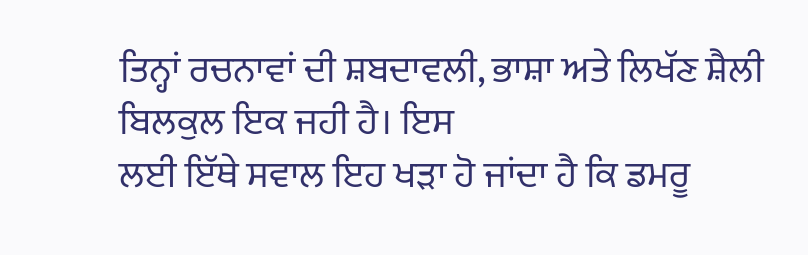ਤਿਨ੍ਹਾਂ ਰਚਨਾਵਾਂ ਦੀ ਸ਼ਬਦਾਵਲੀ, ਭਾਸ਼ਾ ਅਤੇ ਲਿਖੱਣ ਸ਼ੈਲੀ ਬਿਲਕੁਲ ਇਕ ਜਹੀ ਹੈ। ਇਸ
ਲਈ ਇੱਥੇ ਸਵਾਲ ਇਹ ਖੜਾ ਹੋ ਜਾਂਦਾ ਹੈ ਕਿ ਡਮਰੂ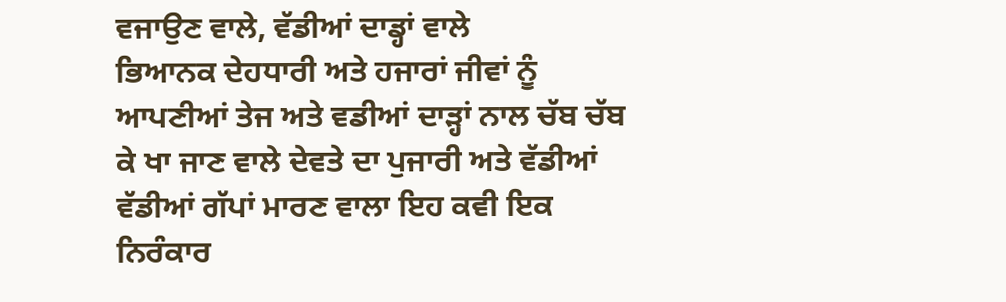ਵਜਾਉਣ ਵਾਲੇ, ਵੱਡੀਆਂ ਦਾਡ੍ਹਾਂ ਵਾਲੇ
ਭਿਆਨਕ ਦੇਹਧਾਰੀ ਅਤੇ ਹਜਾਰਾਂ ਜੀਵਾਂ ਨੂੰ ਆਪਣੀਆਂ ਤੇਜ ਅਤੇ ਵਡੀਆਂ ਦਾੜ੍ਹਾਂ ਨਾਲ ਚੱਬ ਚੱਬ
ਕੇ ਖਾ ਜਾਣ ਵਾਲੇ ਦੇਵਤੇ ਦਾ ਪੁਜਾਰੀ ਅਤੇ ਵੱਡੀਆਂ ਵੱਡੀਆਂ ਗੱਪਾਂ ਮਾਰਣ ਵਾਲਾ ਇਹ ਕਵੀ ਇਕ
ਨਿਰੰਕਾਰ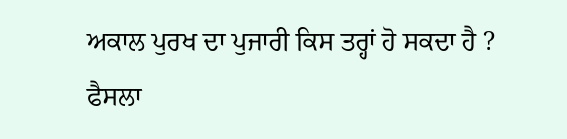ਅਕਾਲ ਪੁਰਖ ਦਾ ਪੁਜਾਰੀ ਕਿਸ ਤਰ੍ਹਾਂ ਹੋ ਸਕਦਾ ਹੈ ?
ਫੈਸਲਾ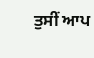ਤੁਸੀਂ ਆਪ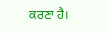ਕਰਣਾ ਹੈ।